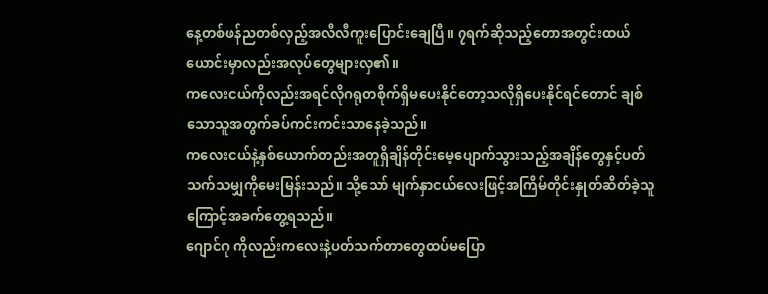နေ့တစ်ဖန်ညတစ်လှည့်အလီလီကူးပြောင်းချေပြီ။ ၇ရက်ဆိုသည့်တောအတွင်းထယ်ယောင်းမှာလည်းအလုပ်တွေများလှ၏။
ကလေးငယ်ကိုလည်းအရင်လိုဂရုတစိုက်ရှိမပေးနိုင်တော့သလိုရှိပေးနိုင်ရင်တောင် ချစ်သောသူအတွက်ခပ်ကင်းကင်းသာနေခဲ့သည်။
ကလေးငယ်နဲ့နှစ်ယောက်တည်းအတူရှိချိန်တိုင်းမေ့ပျောက်သွားသည့်အချိန်တွေနှင့်ပတ်သက်သမျှကိုမေးမြန်းသည်။ သို့သော် မျက်နှာငယ်လေးဖြင့်အကြိမ်တိုင်းနှုတ်ဆိတ်ခဲ့သူကြောင့်အခက်တွေ့ရသည်။
ဂျောင်ဂု ကိုလည်းကလေးနဲ့ပတ်သက်တာတွေထပ်မပြော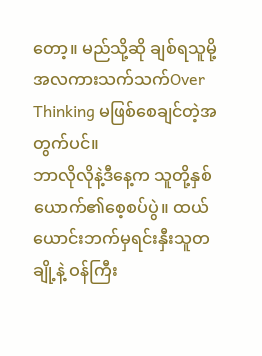တော့။ မည်သို့ဆို ချစ်ရသူမို့အလကားသက်သက်Over Thinking မဖြစ်စေချင်တဲ့အတွက်ပင်။
ဘာလိုလိုနဲ့ဒီနေ့က သူတို့နှစ်ယောက်၏စေ့စပ်ပွဲ။ ထယ်ယောင်းဘက်မှရင်းနှီးသူတချို့နဲ့ ဝန်ကြီး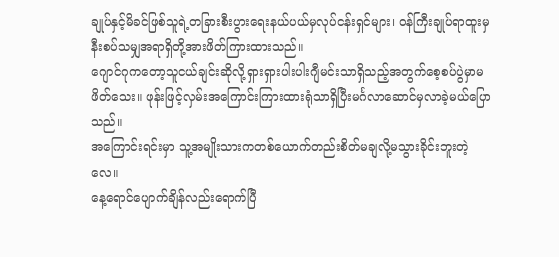ချုပ်နှင့်မိခင်ဖြစ်သူရဲ့တခြားစီးပွားရေးနယ်ပယ်မှလုပ်ငန်းရှင်များ၊ ဝန်ကြီးချုပ်ရာထူးမှနီးစပ်သမျှအရာရှိတို့အားဖိတ်ကြားထားသည်။
ဂျောင်ဂုကတော့သူငယ်ချင်းဆိုလို့ရှားရှားပါးပါးဂျီမင်းသာရှိသည့်အတွက်စေ့စပ်ပွဲမှာမဖိတ်သေး။ ဖုန်းဖြင့်လှမ်းအကြောင်းကြားထားရုံသာရှိပြီးမင်္ဂလာဆောင်မှလာခဲ့မယ်ပြောသည်။
အကြောင်းရင်းမှာ သူ့အမျိုးသားကတစ်ယောက်တည်းစိတ်မချလို့မသွားခိုင်းဘူးတဲ့လေ။
နေ့ရောင်ပျောက်ချိန်လည်းရောက်ပြီ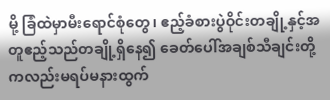မို့ ခြံထဲမှာမီးရောင်စုံတွေ၊ ဧည့်ခံစားပွဲဝိုင်းတချို့နှင့်အတူဧည့်သည်တချို့ရှိနေ၍ ခေတ်ပေါ်အချစ်သီချင်းတို့ကလည်းမရပ်မနားထွက်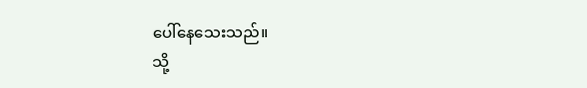ပေါ်နေသေးသည်။
သို့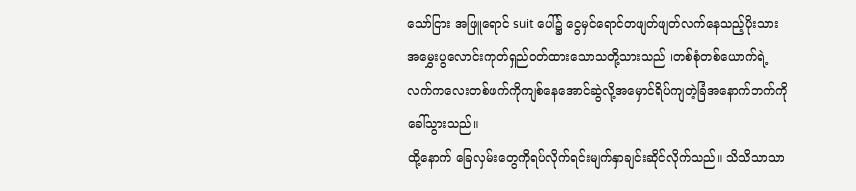သော်ငြား အဖြူရောင် suit ပေါ်၌ ငွေမှင်ရောင်တဖျတ်ဖျတ်လက်နေသည့်ပိုးသားအမွှေးပွလောင်းကုတ်ရှည်ဝတ်ထားသောသတို့သားသည် ၊တစ်စုံတစ်ယောက်ရဲ့လက်ကလေးတစ်ဖက်ကိုကျစ်နေအောင်ဆွဲလို့အမှောင်ရိပ်ကျတဲ့ခြံအနောက်ဘက်ကိုခေါ်သွားသည်။
ထို့နောက် ခြေလှမ်းတွေကိုရပ်လိုက်ရင်းမျက်နှာချင်းဆိုင်လိုက်သည်။ သိသိသာသာ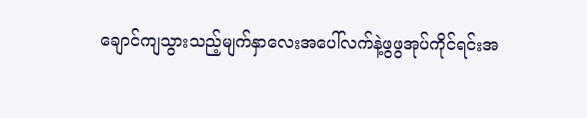ချောင်ကျသွားသည့်မျက်နှာလေးအပေါ်လက်နဲ့ဖွဖွအုပ်ကိုင်ရင်းအ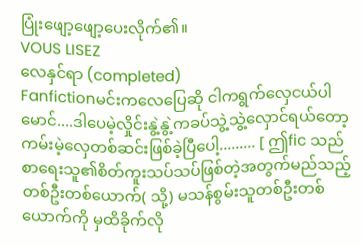ပြုံးဖျော့ဖျော့ပေးလိုက်၏။
VOUS LISEZ
လေနှင်ရာ (completed)
Fanfictionမင်းကလေပြေဆို ငါကရွက်လှေငယ်ပါမောင်....ဒါပေမဲ့လှိုင်းနွဲ့နွဲ့ကခပ်သွဲ့သွဲ့လှောင်ရယ်တော့ ကမ်းမဲ့လှေတစ်ဆင်းဖြစ်ခဲ့ပြီပေါ့......... [ ဤfic သည်စာရေးသူ၏စိတ်ကူးသပ်သပ်ဖြစ်တဲ့အတွက်မည်သည့်တစ်ဦးတစ်ယောက်( သို့) မသန်စွမ်းသူတစ်ဦးတစ်ယောက်ကို မှထိခိုက်လို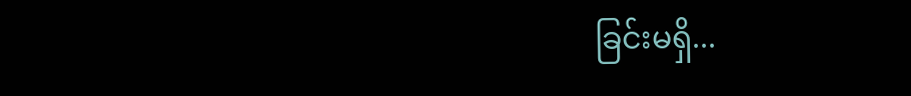ခြင်းမရှိ...